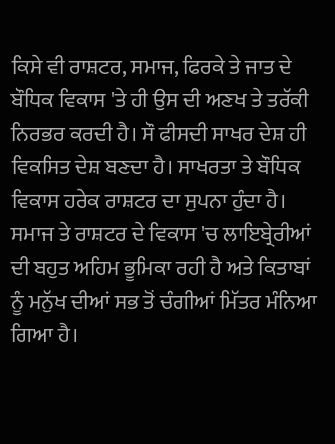ਕਿਸੇ ਵੀ ਰਾਸ਼ਟਰ, ਸਮਾਜ, ਫਿਰਕੇ ਤੇ ਜਾਤ ਦੇ ਬੌਧਿਕ ਵਿਕਾਸ 'ਤੇ ਹੀ ਉਸ ਦੀ ਅਣਖ ਤੇ ਤਰੱਕੀ ਨਿਰਭਰ ਕਰਦੀ ਹੈ। ਸੌ ਫੀਸਦੀ ਸਾਖਰ ਦੇਸ਼ ਹੀ ਵਿਕਸਿਤ ਦੇਸ਼ ਬਣਦਾ ਹੈ। ਸਾਖਰਤਾ ਤੇ ਬੌਧਿਕ ਵਿਕਾਸ ਹਰੇਕ ਰਾਸ਼ਟਰ ਦਾ ਸੁਪਨਾ ਹੁੰਦਾ ਹੈ। ਸਮਾਜ ਤੇ ਰਾਸ਼ਟਰ ਦੇ ਵਿਕਾਸ 'ਚ ਲਾਇਬ੍ਰੇਰੀਆਂ ਦੀ ਬਹੁਤ ਅਹਿਮ ਭੂਮਿਕਾ ਰਹੀ ਹੈ ਅਤੇ ਕਿਤਾਬਾਂ ਨੂੰ ਮਨੁੱਖ ਦੀਆਂ ਸਭ ਤੋਂ ਚੰਗੀਆਂ ਮਿੱਤਰ ਮੰਨਿਆ ਗਿਆ ਹੈ।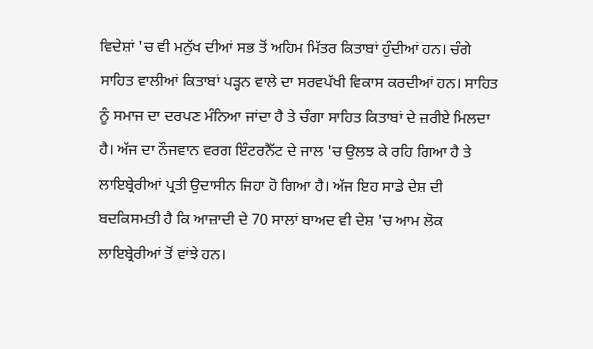ਵਿਦੇਸ਼ਾਂ 'ਚ ਵੀ ਮਨੁੱਖ ਦੀਆਂ ਸਭ ਤੋਂ ਅਹਿਮ ਮਿੱਤਰ ਕਿਤਾਬਾਂ ਹੁੰਦੀਆਂ ਹਨ। ਚੰਗੇ ਸਾਹਿਤ ਵਾਲੀਆਂ ਕਿਤਾਬਾਂ ਪੜ੍ਹਨ ਵਾਲੇ ਦਾ ਸਰਵਪੱਖੀ ਵਿਕਾਸ ਕਰਦੀਆਂ ਹਨ। ਸਾਹਿਤ ਨੂੰ ਸਮਾਜ ਦਾ ਦਰਪਣ ਮੰਨਿਆ ਜਾਂਦਾ ਹੈ ਤੇ ਚੰਗਾ ਸਾਹਿਤ ਕਿਤਾਬਾਂ ਦੇ ਜ਼ਰੀਏ ਮਿਲਦਾ ਹੈ। ਅੱਜ ਦਾ ਨੌਜਵਾਨ ਵਰਗ ਇੰਟਰਨੈੱਟ ਦੇ ਜਾਲ 'ਚ ਉਲਝ ਕੇ ਰਹਿ ਗਿਆ ਹੈ ਤੇ ਲਾਇਬ੍ਰੇਰੀਆਂ ਪ੍ਰਤੀ ਉਦਾਸੀਨ ਜਿਹਾ ਹੋ ਗਿਆ ਹੈ। ਅੱਜ ਇਹ ਸਾਡੇ ਦੇਸ਼ ਦੀ ਬਦਕਿਸਮਤੀ ਹੈ ਕਿ ਆਜ਼ਾਦੀ ਦੇ 70 ਸਾਲਾਂ ਬਾਅਦ ਵੀ ਦੇਸ਼ 'ਚ ਆਮ ਲੋਕ ਲਾਇਬ੍ਰੇਰੀਆਂ ਤੋਂ ਵਾਂਝੇ ਹਨ।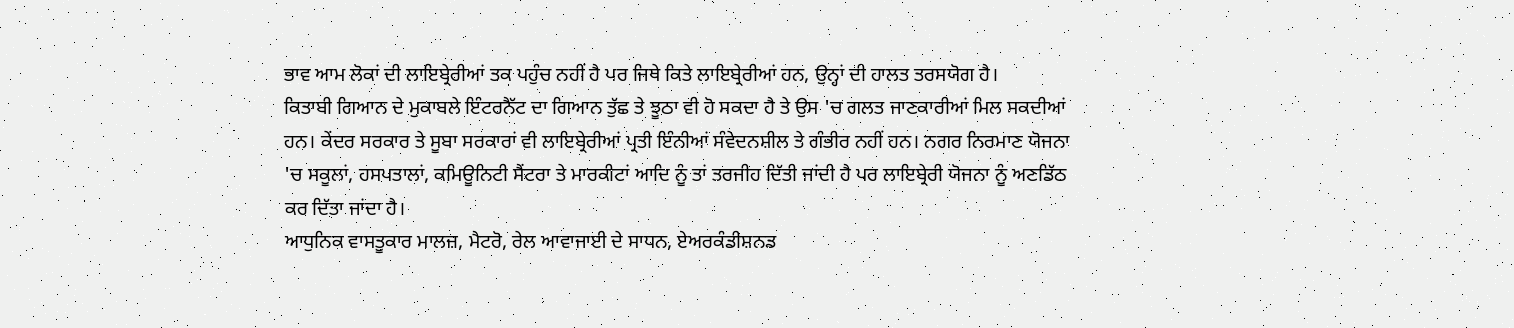ਭਾਵ ਆਮ ਲੋਕਾਂ ਦੀ ਲਾਇਬ੍ਰੇਰੀਆਂ ਤਕ ਪਹੁੰਚ ਨਹੀਂ ਹੈ ਪਰ ਜਿਥੇ ਕਿਤੇ ਲਾਇਬ੍ਰੇਰੀਆਂ ਹਨ, ਉਨ੍ਹਾਂ ਦੀ ਹਾਲਤ ਤਰਸਯੋਗ ਹੈ।
ਕਿਤਾਬੀ ਗਿਆਨ ਦੇ ਮੁਕਾਬਲੇ ਇੰਟਰਨੈੱਟ ਦਾ ਗਿਆਨ ਤੁੱਛ ਤੇ ਝੂਠਾ ਵੀ ਹੋ ਸਕਦਾ ਹੈ ਤੇ ਉਸ 'ਚ ਗਲਤ ਜਾਣਕਾਰੀਆਂ ਮਿਲ ਸਕਦੀਆਂ ਹਨ। ਕੇਂਦਰ ਸਰਕਾਰ ਤੇ ਸੂਬਾ ਸਰਕਾਰਾਂ ਵੀ ਲਾਇਬ੍ਰੇਰੀਆਂ ਪ੍ਰਤੀ ਇੰਨੀਆਂ ਸੰਵੇਦਨਸ਼ੀਲ ਤੇ ਗੰਭੀਰ ਨਹੀਂ ਹਨ। ਨਗਰ ਨਿਰਮਾਣ ਯੋਜਨਾ 'ਚ ਸਕੂਲਾਂ, ਹਸਪਤਾਲਾਂ, ਕਮਿਊਨਿਟੀ ਸੈਂਟਰਾ ਤੇ ਮਾਰਕੀਟਾਂ ਆਦਿ ਨੂੰ ਤਾਂ ਤਰਜੀਹ ਦਿੱਤੀ ਜਾਂਦੀ ਹੈ ਪਰ ਲਾਇਬ੍ਰੇਰੀ ਯੋਜਨਾ ਨੂੰ ਅਣਡਿੱਠ ਕਰ ਦਿੱਤਾ ਜਾਂਦਾ ਹੈ।
ਆਧੁਨਿਕ ਵਾਸਤੂਕਾਰ ਮਾਲਜ਼, ਮੈਟਰੋ, ਰੇਲ ਆਵਾਜਾਈ ਦੇ ਸਾਧਨ, ਏਅਰਕੰਡੀਸ਼ਨਡ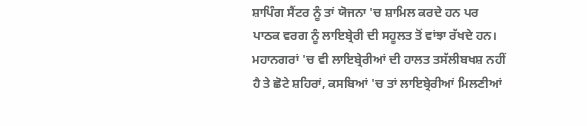ਸ਼ਾਪਿੰਗ ਸੈਂਟਰ ਨੂੰ ਤਾਂ ਯੋਜਨਾ 'ਚ ਸ਼ਾਮਿਲ ਕਰਦੇ ਹਨ ਪਰ ਪਾਠਕ ਵਰਗ ਨੂੰ ਲਾਇਬ੍ਰੇਰੀ ਦੀ ਸਹੂਲਤ ਤੋਂ ਵਾਂਝਾ ਰੱਖਦੇ ਹਨ। ਮਹਾਨਗਰਾਂ 'ਚ ਵੀ ਲਾਇਬ੍ਰੇਰੀਆਂ ਦੀ ਹਾਲਤ ਤਸੱਲੀਬਖਸ਼ ਨਹੀਂ ਹੈ ਤੇ ਛੋਟੇ ਸ਼ਹਿਰਾਂ, ਕਸਬਿਆਂ 'ਚ ਤਾਂ ਲਾਇਬ੍ਰੇਰੀਆਂ ਮਿਲਣੀਆਂ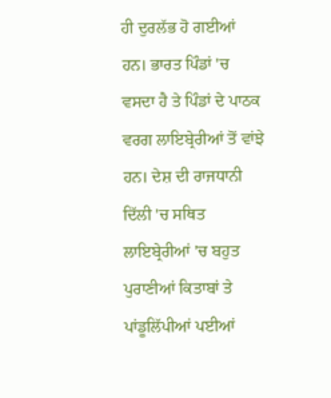ਹੀ ਦੁਰਲੱਭ ਹੋ ਗਈਆਂ ਹਨ। ਭਾਰਤ ਪਿੰਡਾਂ 'ਚ ਵਸਦਾ ਹੈ ਤੇ ਪਿੰਡਾਂ ਦੇ ਪਾਠਕ ਵਰਗ ਲਾਇਬ੍ਰੇਰੀਆਂ ਤੋਂ ਵਾਂਝੇ ਹਨ। ਦੇਸ਼ ਦੀ ਰਾਜਧਾਨੀ ਦਿੱਲੀ 'ਚ ਸਥਿਤ ਲਾਇਬ੍ਰੇਰੀਆਂ 'ਚ ਬਹੁਤ ਪੁਰਾਣੀਆਂ ਕਿਤਾਬਾਂ ਤੇ ਪਾਂਡੂਲਿੱਪੀਆਂ ਪਈਆਂ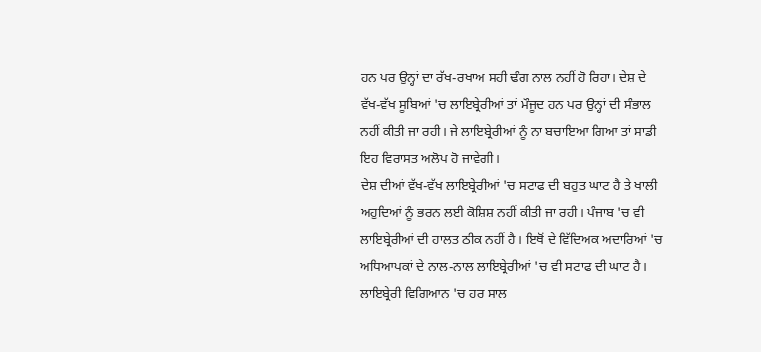ਹਨ ਪਰ ਉਨ੍ਹਾਂ ਦਾ ਰੱਖ-ਰਖਾਅ ਸਹੀ ਢੰਗ ਨਾਲ ਨਹੀਂ ਹੋ ਰਿਹਾ। ਦੇਸ਼ ਦੇ ਵੱਖ-ਵੱਖ ਸੂਬਿਆਂ 'ਚ ਲਾਇਬ੍ਰੇਰੀਆਂ ਤਾਂ ਮੌਜੂਦ ਹਨ ਪਰ ਉਨ੍ਹਾਂ ਦੀ ਸੰਭਾਲ ਨਹੀਂ ਕੀਤੀ ਜਾ ਰਹੀ। ਜੇ ਲਾਇਬ੍ਰੇਰੀਆਂ ਨੂੰ ਨਾ ਬਚਾਇਆ ਗਿਆ ਤਾਂ ਸਾਡੀ ਇਹ ਵਿਰਾਸਤ ਅਲੋਪ ਹੋ ਜਾਵੇਗੀ।
ਦੇਸ਼ ਦੀਆਂ ਵੱਖ-ਵੱਖ ਲਾਇਬ੍ਰੇਰੀਆਂ 'ਚ ਸਟਾਫ ਦੀ ਬਹੁਤ ਘਾਟ ਹੈ ਤੇ ਖਾਲੀ ਅਹੁਦਿਆਂ ਨੂੰ ਭਰਨ ਲਈ ਕੋਸ਼ਿਸ਼ ਨਹੀਂ ਕੀਤੀ ਜਾ ਰਹੀ। ਪੰਜਾਬ 'ਚ ਵੀ ਲਾਇਬ੍ਰੇਰੀਆਂ ਦੀ ਹਾਲਤ ਠੀਕ ਨਹੀਂ ਹੈ। ਇਥੋਂ ਦੇ ਵਿੱਦਿਅਕ ਅਦਾਰਿਆਂ 'ਚ ਅਧਿਆਪਕਾਂ ਦੇ ਨਾਲ-ਨਾਲ ਲਾਇਬ੍ਰੇਰੀਆਂ 'ਚ ਵੀ ਸਟਾਫ ਦੀ ਘਾਟ ਹੈ। ਲਾਇਬ੍ਰੇਰੀ ਵਿਗਿਆਨ 'ਚ ਹਰ ਸਾਲ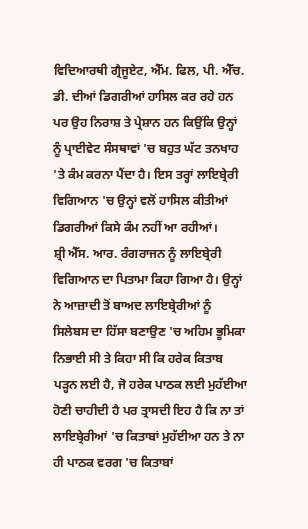ਵਿਦਿਆਰਥੀ ਗ੍ਰੈਜੂਏਟ, ਐੱਮ. ਫਿਲ, ਪੀ. ਐੱਚ. ਡੀ. ਦੀਆਂ ਡਿਗਰੀਆਂ ਹਾਸਿਲ ਕਰ ਰਹੇ ਹਨ ਪਰ ਉਹ ਨਿਰਾਸ਼ ਤੇ ਪ੍ਰੇਸ਼ਾਨ ਹਨ ਕਿਉਂਕਿ ਉਨ੍ਹਾਂ ਨੂੰ ਪ੍ਰਾਈਵੇਟ ਸੰਸਥਾਵਾਂ 'ਚ ਬਹੁਤ ਘੱਟ ਤਨਖਾਹ 'ਤੇ ਕੰਮ ਕਰਨਾ ਪੈਂਦਾ ਹੈ। ਇਸ ਤਰ੍ਹਾਂ ਲਾਇਬ੍ਰੇਰੀ ਵਿਗਿਆਨ 'ਚ ਉਨ੍ਹਾਂ ਵਲੋਂ ਹਾਸਿਲ ਕੀਤੀਆਂ ਡਿਗਰੀਆਂ ਕਿਸੇ ਕੰਮ ਨਹੀਂ ਆ ਰਹੀਆਂ।
ਸ਼੍ਰੀ ਐੱਸ. ਆਰ. ਰੰਗਰਾਜਨ ਨੂੰ ਲਾਇਬ੍ਰੇਰੀ ਵਿਗਿਆਨ ਦਾ ਪਿਤਾਮਾ ਕਿਹਾ ਗਿਆ ਹੈ। ਉਨ੍ਹਾਂ ਨੇ ਆਜ਼ਾਦੀ ਤੋਂ ਬਾਅਦ ਲਾਇਬ੍ਰੇਰੀਆਂ ਨੂੰ ਸਿਲੇਬਸ ਦਾ ਹਿੱਸਾ ਬਣਾਉਣ 'ਚ ਅਹਿਮ ਭੂਮਿਕਾ ਨਿਭਾਈ ਸੀ ਤੇ ਕਿਹਾ ਸੀ ਕਿ ਹਰੇਕ ਕਿਤਾਬ ਪੜ੍ਹਨ ਲਈ ਹੈ, ਜੋ ਹਰੇਕ ਪਾਠਕ ਲਈ ਮੁਹੱਈਆ ਹੋਣੀ ਚਾਹੀਦੀ ਹੈ ਪਰ ਤ੍ਰਾਸਦੀ ਇਹ ਹੈ ਕਿ ਨਾ ਤਾਂ ਲਾਇਬ੍ਰੇਰੀਆਂ 'ਚ ਕਿਤਾਬਾਂ ਮੁਹੱਈਆ ਹਨ ਤੇ ਨਾ ਹੀ ਪਾਠਕ ਵਰਗ 'ਚ ਕਿਤਾਬਾਂ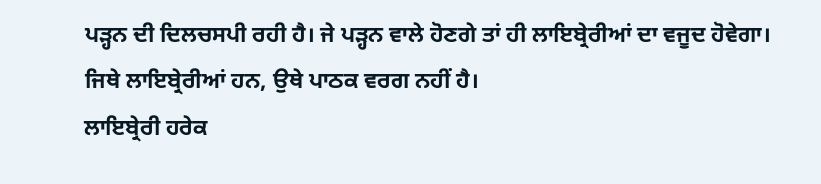ਪੜ੍ਹਨ ਦੀ ਦਿਲਚਸਪੀ ਰਹੀ ਹੈ। ਜੇ ਪੜ੍ਹਨ ਵਾਲੇ ਹੋਣਗੇ ਤਾਂ ਹੀ ਲਾਇਬ੍ਰੇਰੀਆਂ ਦਾ ਵਜੂਦ ਹੋਵੇਗਾ। ਜਿਥੇ ਲਾਇਬ੍ਰੇਰੀਆਂ ਹਨ, ਉਥੇ ਪਾਠਕ ਵਰਗ ਨਹੀਂ ਹੈ।
ਲਾਇਬ੍ਰੇਰੀ ਹਰੇਕ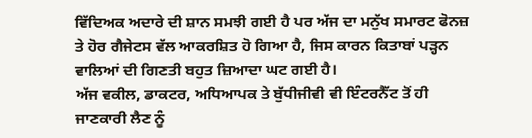ਵਿੱਦਿਅਕ ਅਦਾਰੇ ਦੀ ਸ਼ਾਨ ਸਮਝੀ ਗਈ ਹੈ ਪਰ ਅੱਜ ਦਾ ਮਨੁੱਖ ਸਮਾਰਟ ਫੋਨਜ਼ ਤੇ ਹੋਰ ਗੈਜੇਟਸ ਵੱਲ ਆਕਰਸ਼ਿਤ ਹੋ ਗਿਆ ਹੈ, ਜਿਸ ਕਾਰਨ ਕਿਤਾਬਾਂ ਪੜ੍ਹਨ ਵਾਲਿਆਂ ਦੀ ਗਿਣਤੀ ਬਹੁਤ ਜ਼ਿਆਦਾ ਘਟ ਗਈ ਹੈ।
ਅੱਜ ਵਕੀਲ, ਡਾਕਟਰ, ਅਧਿਆਪਕ ਤੇ ਬੁੱਧੀਜੀਵੀ ਵੀ ਇੰਟਰਨੈੱਟ ਤੋਂ ਹੀ ਜਾਣਕਾਰੀ ਲੈਣ ਨੂੰ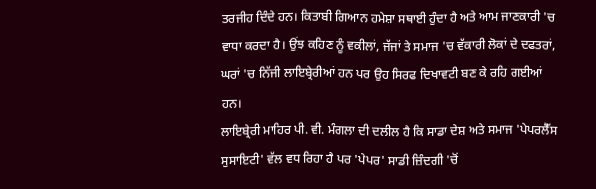ਤਰਜੀਹ ਦਿੰਦੇ ਹਨ। ਕਿਤਾਬੀ ਗਿਆਨ ਹਮੇਸ਼ਾ ਸਥਾਈ ਹੁੰਦਾ ਹੈ ਅਤੇ ਆਮ ਜਾਣਕਾਰੀ 'ਚ ਵਾਧਾ ਕਰਦਾ ਹੈ। ਉਂਝ ਕਹਿਣ ਨੂੰ ਵਕੀਲਾਂ, ਜੱਜਾਂ ਤੇ ਸਮਾਜ 'ਚ ਵੱਕਾਰੀ ਲੋਕਾਂ ਦੇ ਦਫਤਰਾਂ, ਘਰਾਂ 'ਚ ਨਿੱਜੀ ਲਾਇਬ੍ਰੇਰੀਆਂ ਹਨ ਪਰ ਉਹ ਸਿਰਫ ਦਿਖਾਵਟੀ ਬਣ ਕੇ ਰਹਿ ਗਈਆਂ ਹਨ।
ਲਾਇਬ੍ਰੇਰੀ ਮਾਹਿਰ ਪੀ. ਵੀ. ਮੰਗਲਾ ਦੀ ਦਲੀਲ ਹੈ ਕਿ ਸਾਡਾ ਦੇਸ਼ ਅਤੇ ਸਮਾਜ 'ਪੇਪਰਲੈੱਸ ਸੁਸਾਇਟੀ' ਵੱਲ ਵਧ ਰਿਹਾ ਹੈ ਪਰ 'ਪੇਪਰ' ਸਾਡੀ ਜ਼ਿੰਦਗੀ 'ਚੋਂ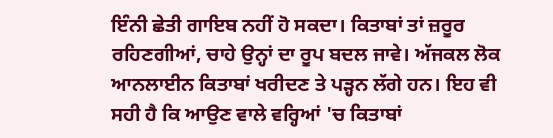ਇੰਨੀ ਛੇਤੀ ਗਾਇਬ ਨਹੀਂ ਹੋ ਸਕਦਾ। ਕਿਤਾਬਾਂ ਤਾਂ ਜ਼ਰੂਰ ਰਹਿਣਗੀਆਂ, ਚਾਹੇ ਉਨ੍ਹਾਂ ਦਾ ਰੂਪ ਬਦਲ ਜਾਵੇ। ਅੱਜਕਲ ਲੋਕ ਆਨਲਾਈਨ ਕਿਤਾਬਾਂ ਖਰੀਦਣ ਤੇ ਪੜ੍ਹਨ ਲੱਗੇ ਹਨ। ਇਹ ਵੀ ਸਹੀ ਹੈ ਕਿ ਆਉਣ ਵਾਲੇ ਵਰ੍ਹਿਆਂ 'ਚ ਕਿਤਾਬਾਂ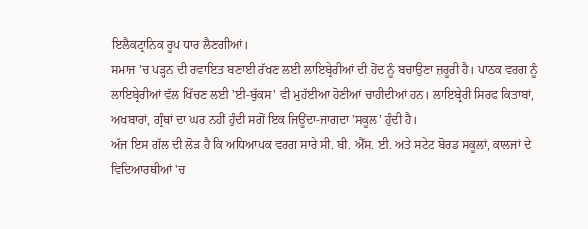ਇਲੈਕਟ੍ਰਾਨਿਕ ਰੂਪ ਧਾਰ ਲੈਣਗੀਆਂ।
ਸਮਾਜ 'ਚ ਪੜ੍ਹਨ ਦੀ ਰਵਾਇਤ ਬਣਾਈ ਰੱਖਣ ਲਈ ਲਾਇਬ੍ਰੇਰੀਆਂ ਦੀ ਹੋਂਦ ਨੂੰ ਬਚਾਉਣਾ ਜ਼ਰੂਰੀ ਹੈ। ਪਾਠਕ ਵਰਗ ਨੂੰ ਲਾਇਬ੍ਰੇਰੀਆਂ ਵੱਲ ਖਿੱਚਣ ਲਈ 'ਈ-ਬੁੱਕਸ' ਵੀ ਮੁਹੱਈਆ ਹੋਣੀਆਂ ਚਾਹੀਦੀਆਂ ਹਨ। ਲਾਇਬ੍ਰੇਰੀ ਸਿਰਫ ਕਿਤਾਬਾਂ, ਅਖਬਾਰਾਂ, ਗ੍ਰੰਥਾਂ ਦਾ ਘਰ ਨਹੀਂ ਹੁੰਦੀ ਸਗੋਂ ਇਕ ਜਿਊਂਦਾ-ਜਾਗਦਾ 'ਸਕੂਲ' ਹੁੰਦੀ ਹੈ।
ਅੱਜ ਇਸ ਗੱਲ ਦੀ ਲੋੜ ਹੈ ਕਿ ਅਧਿਆਪਕ ਵਰਗ ਸਾਰੇ ਸੀ. ਬੀ. ਐੱਸ. ਈ. ਅਤੇ ਸਟੇਟ ਬੋਰਡ ਸਕੂਲਾਂ, ਕਾਲਜਾਂ ਦੇ ਵਿਦਿਆਰਥੀਆਂ 'ਚ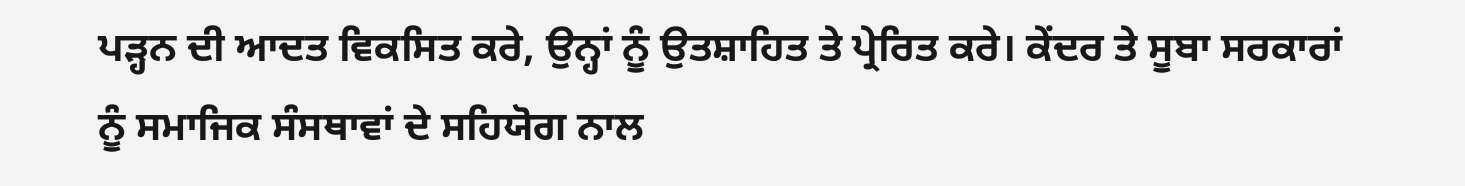ਪੜ੍ਹਨ ਦੀ ਆਦਤ ਵਿਕਸਿਤ ਕਰੇ, ਉਨ੍ਹਾਂ ਨੂੰ ਉਤਸ਼ਾਹਿਤ ਤੇ ਪ੍ਰੇਰਿਤ ਕਰੇ। ਕੇਂਦਰ ਤੇ ਸੂਬਾ ਸਰਕਾਰਾਂ ਨੂੰ ਸਮਾਜਿਕ ਸੰਸਥਾਵਾਂ ਦੇ ਸਹਿਯੋਗ ਨਾਲ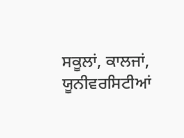ਸਕੂਲਾਂ, ਕਾਲਜਾਂ, ਯੂਨੀਵਰਸਿਟੀਆਂ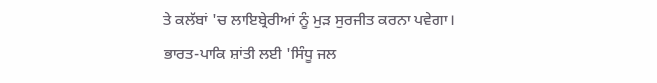ਤੇ ਕਲੱਬਾਂ 'ਚ ਲਾਇਬ੍ਰੇਰੀਆਂ ਨੂੰ ਮੁੜ ਸੁਰਜੀਤ ਕਰਨਾ ਪਵੇਗਾ।
ਭਾਰਤ-ਪਾਕਿ ਸ਼ਾਂਤੀ ਲਈ 'ਸਿੰਧੂ ਜਲ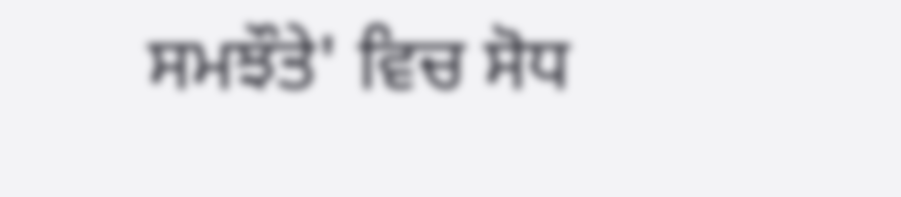ਸਮਝੌਤੇ' ਵਿਚ ਸੋਧ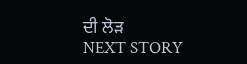ਦੀ ਲੋੜ
NEXT STORY